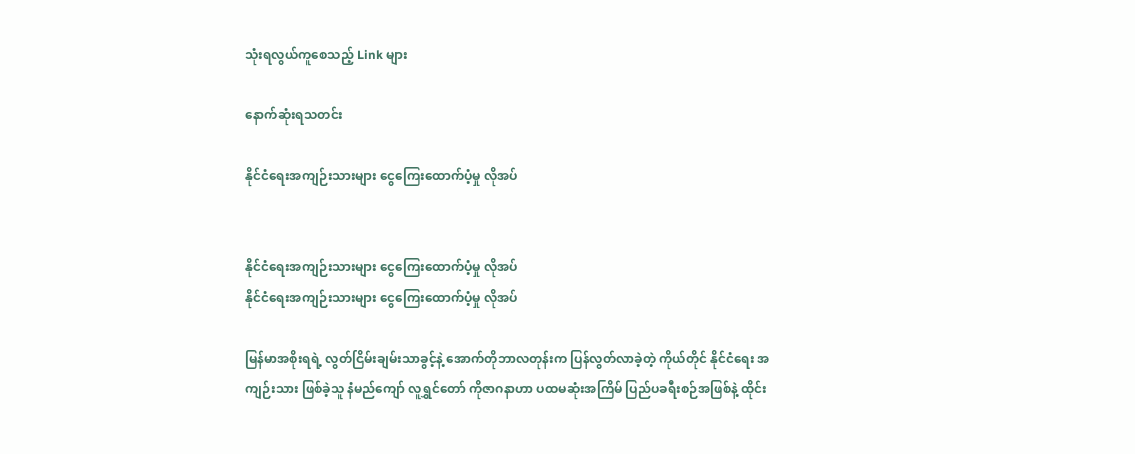သုံးရလွယ်ကူစေသည့် Link များ

နောက်ဆုံးရသတင်း

နိုင်ငံရေးအကျဉ်းသားများ ငွေကြေးထောက်ပံ့မှု လိုအပ်


နိုင်ငံရေးအကျဉ်းသားများ ငွေကြေးထောက်ပံ့မှု လိုအပ်
နိုင်ငံရေးအကျဉ်းသားများ ငွေကြေးထောက်ပံ့မှု လိုအပ်

မြန်မာအစိုးရရဲ့ လွတ်ငြိမ်းချမ်းသာခွင့်နဲ့ အောက်တိုဘာလတုန်းက ပြန်လွတ်လာခဲ့တဲ့ ကိုယ်တိုင် နိုင်ငံရေး အကျဉ်းသား ဖြစ်ခဲ့သူ နံမည်ကျော် လူရွှင်တော် ကိုဇာဂနာဟာ ပထမဆုံးအကြိမ် ပြည်ပခရီးစဉ်အဖြစ်နဲ့ ထိုင်း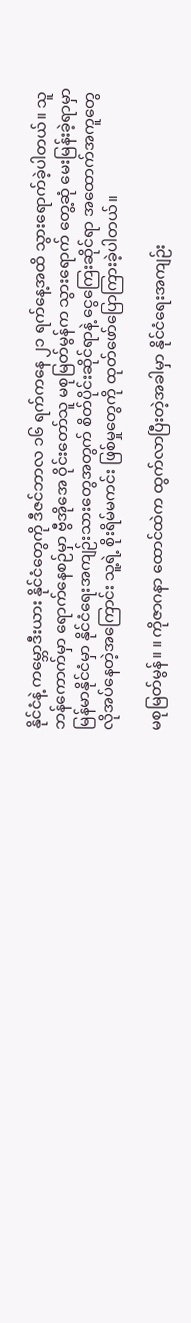နိုင်ငံနဲ့ ကမ္ဘောဒီးယား နိုင်ငံတွေကို ဒီဇင်ဘာလ ၁၆ ရက်ကနေ ၂၁ ရက်နေ့အထိ သွားရောက်ခဲ့ပါတယ်။ သူ ဘန်ကောက်မှာ ရောက်နေစဉ်မှာ ဗွီအိုအေ ဝိုင်းတော်သူ မစုမြတ်မွန်က သွားရောက် တွေ့ဆုံ မေးမြန်းခဲ့ရာမှာ မြန်မာနိုင်ငံမှာ နိုင်ငံရေးအကျဉ်းသားတွေအတွက် စိတ်ပိုင်းဆိုင်ရာနဲ့ ငွေကြေးဆိုင်ရာ အထောက်အကူတွေ လိုအပ်နေတဲ့အကြောင်း သူ့ရဲ့ စိုးရိမ်မကင်း ဖြစ်မှုတွေကို ထုတ်ဖော်ပြောကြားခဲ့ပါတယ်။

မစုမြတ်မွန်။ ။ ကိုဇာဂနာ ထောင်ထဲက ထွက်လာပြီးတဲ့အခါမှာ နိုင်ငံရေးအကျဉ်း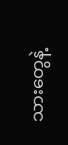သားတွေနဲ့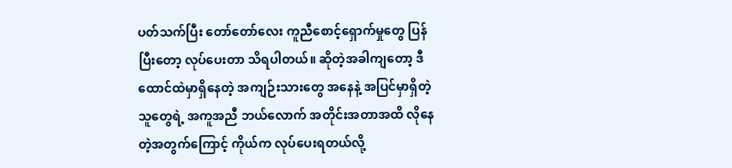ပတ်သက်ပြီး တော်တော်လေး ကူညီစောင့်ရှောက်မှုတွေ ပြန်ပြီးတော့ လုပ်ပေးတာ သိရပါတယ်။ ဆိုတဲ့အခါကျတော့ ဒီ ထောင်ထဲမှာရှိနေတဲ့ အကျဉ်းသားတွေ အနေနဲ့ အပြင်မှာရှိတဲ့သူတွေရဲ့ အကူအညီ ဘယ်လောက် အတိုင်းအတာအထိ လိုနေတဲ့အတွက်ကြောင့် ကိုယ်က လုပ်ပေးရတယ်လို့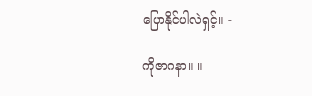ပြောနိုင်ပါလဲရှင့်။ -

ကိုဇာဂနာ။ ။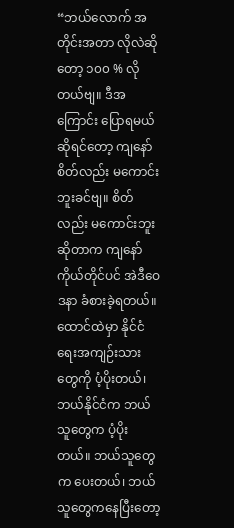“ဘယ်လောက် အတိုင်းအတာ လိုလဲဆိုတော့ ၁၀၀ % လိုတယ်ဗျ။ ဒီအကြောင်း ပြောရမယ်ဆိုရင်တော့ ကျနော် စိတ်လည်း မကောင်းဘူးခင်ဗျ။ စိတ်လည်း မကောင်းဘူး ဆိုတာက ကျနော် ကိုယ်တိုင်ပင် အဲဒီဝေဒနာ ခံစားခဲ့ရတယ်။ ထောင်ထဲမှာ နိုင်ငံရေးအကျဉ်းသားတွေကို ပံ့ပိုးတယ်၊ ဘယ်နိုင်ငံက ဘယ်သူတွေက ပံ့ပိုးတယ်။ ဘယ်သူတွေက ပေးတယ်၊ ဘယ်သူတွေကနေပြီးတော့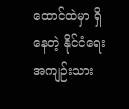ထောင်ထဲမှာ ရှိနေတဲ့ နိုင်ငံရေး အကျဉ်းသား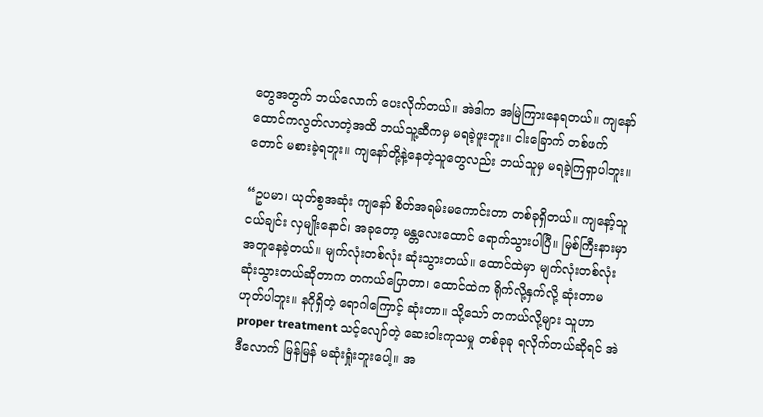တွေအတွက် ဘယ်လောက် ပေးလိုက်တယ်။ အဲဒါက အမြဲကြားနေရတယ်။ ကျနော် ထောင်ကလွတ်လာတဲ့အထိ ဘယ်သူ့ဆီကမှ မရခဲ့ဖူးဘူး။ ငါးခြောက် တစ်ဖက်တောင် မစားခဲ့ရဘူး။ ကျနော်တို့နဲ့နေတဲ့သူတွေလည်း ဘယ်သူမှ မရခဲ့ကြရှာပါဘူး။

“ဥပမာ၊ ယုတ်စွအဆုံး ကျနော် စိတ်အရမ်းမကောင်းတာ တစ်ခုရှိတယ်။ ကျနော့်သူငယ်ချင်း လှမျိုးနောင်၊ အခုတော့ မန္တလေးထောင် ရောက်သွားပါပြီ။ မြစ်ကြီးနားမှာ အတူနေခဲ့တယ်။ မျက်လုံးတစ်လုံး ဆုံးသွားတယ်။ ထောင်ထဲမှာ မျက်လုံးတစ်လုံး ဆုံးသွားတယ်ဆိုတာက တကယ်ပြောတာ၊ ထောင်ထဲက ရိုက်လို့နှက်လို့ ဆုံးတာမဟုတ်ပါဘူး။ နဂိုရှိတဲ့ ရောဂါကြောင့် ဆုံးတာ။ သို့သော် တကယ်လို့များ သူဟာ proper treatment သင့်လျော်တဲ့ ဆေးဝါးကုသမှု တစ်ခုခု ရလိုက်တယ်ဆိုရင် အဲဒီလောက် မြန်မြန် မဆုံးရှုံးဘူးပေါ့။ အ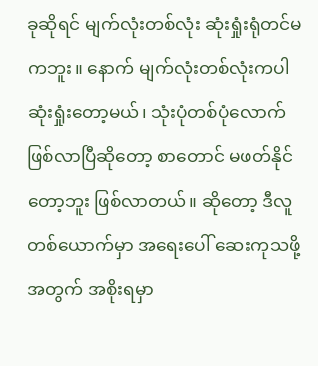ခုဆိုရင် မျက်လုံးတစ်လုံး ဆုံးရှုံးရုံတင်မကဘူး။ နောက် မျက်လုံးတစ်လုံးကပါ ဆုံးရှုံးတော့မယ်၊ သုံးပုံတစ်ပုံလောက် ဖြစ်လာပြီဆိုတော့ စာတောင် မဖတ်နိုင်တော့ဘူး ဖြစ်လာတယ်။ ဆိုတော့ ဒီလူတစ်ယောက်မှာ အရေးပေါ် ဆေးကုသဖို့အတွက် အစိုးရမှာ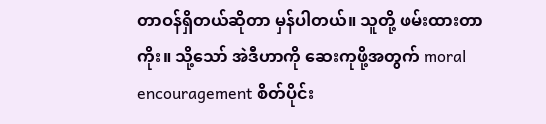တာဝန်ရှိတယ်ဆိုတာ မှန်ပါတယ်။ သူတို့ ဖမ်းထားတာကိုး။ သို့သော် အဲဒီဟာကို ဆေးကုဖို့အတွက် moral encouragement စိတ်ပိုင်း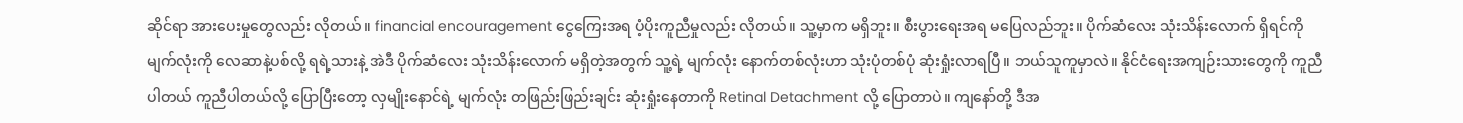ဆိုင်ရာ အားပေးမှုတွေလည်း လိုတယ်။ financial encouragement ငွေကြေးအရ ပံ့ပိုးကူညီမှုလည်း လိုတယ်။ သူ့မှာက မရှိဘူး။ စီးပွားရေးအရ မပြေလည်ဘူး။ ပိုက်ဆံလေး သုံးသိန်းလောက် ရှိရင်ကို မျက်လုံးကို လေဆာနဲ့ပစ်လို့ ရရဲ့သားနဲ့ အဲဒီ ပိုက်ဆံလေး သုံးသိန်းလောက် မရှိတဲ့အတွက် သူ့ရဲ့ မျက်လုံး နောက်တစ်လုံးဟာ သုံးပုံတစ်ပုံ ဆုံးရှုံးလာရပြီ။ ဘယ်သူကူမှာလဲ။ နိုင်ငံရေးအကျဉ်းသားတွေကို ကူညီပါတယ် ကူညီပါတယ်လို့ ပြောပြီးတော့ လှမျိုးနောင်ရဲ့ မျက်လုံး တဖြည်းဖြည်းချင်း ဆုံးရှုံးနေတာကို Retinal Detachment လို့ ပြောတာပဲ။ ကျနော်တို့ ဒီအ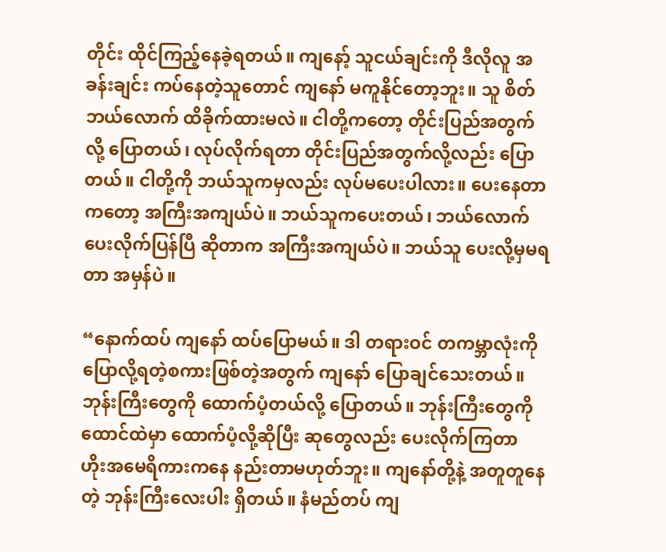တိုင်း ထိုင်ကြည့်နေခဲ့ရတယ်။ ကျနော့် သူငယ်ချင်းကို ဒီလိုလူ အခန်းချင်း ကပ်နေတဲ့သူတောင် ကျနော် မကူနိုင်တော့ဘူး။ သူ စိတ် ဘယ်လောက် ထိခိုက်ထားမလဲ။ ငါတို့ကတော့ တိုင်းပြည်အတွက်လို့ ပြောတယ်၊ လုပ်လိုက်ရတာ တိုင်းပြည်အတွက်လို့လည်း ပြောတယ်။ ငါတို့ကို ဘယ်သူကမှလည်း လုပ်မပေးပါလား။ ပေးနေတာကတော့ အကြီးအကျယ်ပဲ။ ဘယ်သူကပေးတယ်၊ ဘယ်လောက်ပေးလိုက်ပြန်ပြီ ဆိုတာက အကြီးအကျယ်ပဲ။ ဘယ်သူ ပေးလို့မှမရတာ အမှန်ပဲ။

“နောက်ထပ် ကျနော် ထပ်ပြောမယ်။ ဒါ တရားဝင် တကမ္ဘာလုံးကို ပြောလို့ရတဲ့စကားဖြစ်တဲ့အတွက် ကျနော် ပြောချင်သေးတယ်။ ဘုန်းကြီးတွေကို ထောက်ပံ့တယ်လို့ ပြောတယ်။ ဘုန်းကြီးတွေကို ထောင်ထဲမှာ ထောက်ပံ့လို့ဆိုပြီး ဆုတွေလည်း ပေးလိုက်ကြတာ ဟိုးအမေရိကားကနေ နည်းတာမဟုတ်ဘူး။ ကျနော်တို့နဲ့ အတူတူနေတဲ့ ဘုန်းကြီးလေးပါး ရှိတယ်။ နံမည်တပ် ကျ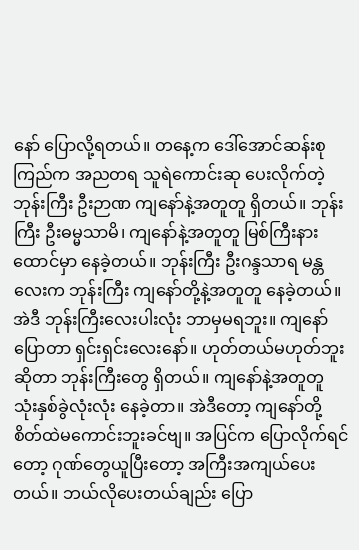နော် ပြောလို့ရတယ်။ တနေ့က ဒေါ်အောင်ဆန်းစုကြည်က အညတရ သူရဲကောင်းဆု ပေးလိုက်တဲ့ ဘုန်းကြီး ဦးဉာဏ ကျနော်နဲ့အတူတူ ရှိတယ်။ ဘုန်းကြီး ဦးဓမ္မသာမိ၊ ကျနော်နဲ့အတူတူ မြစ်ကြီးနားထောင်မှာ နေခဲ့တယ်။ ဘုန်းကြီး ဦးဂန္ဒသာရ မန္တလေးက ဘုန်းကြီး ကျနော်တို့နဲ့အတူတူ နေခဲ့တယ်။ အဲဒီ ဘုန်းကြီးလေးပါးလုံး ဘာမှမရဘူး။ ကျနော်ပြောတာ ရှင်းရှင်းလေးနော်။ ဟုတ်တယ်မဟုတ်ဘူးဆိုတာ ဘုန်းကြီးတွေ ရှိတယ်။ ကျနော်နဲ့အတူတူ သုံးနှစ်ခွဲလုံးလုံး နေခဲ့တာ။ အဲဒီတော့ ကျနော်တို့ စိတ်ထဲမကောင်းဘူးခင်ဗျ။ အပြင်က ပြောလိုက်ရင်တော့ ဂုဏ်တွေယူပြီးတော့ အကြီးအကျယ်ပေးတယ်။ ဘယ်လိုပေးတယ်ချည်း ပြော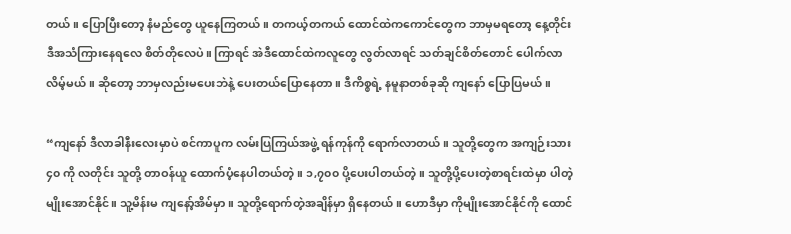တယ်။ ပြောပြီးတော့ နံမည်တွေ ယူနေကြတယ်။ တကယ့်တကယ် ထောင်ထဲကကောင်တွေက ဘာမှမရတော့ နေ့တိုင်း ဒီအသံကြားနေရလေ စိတ်တိုလေပဲ။ ကြာရင် အဲဒီထောင်ထဲကလူတွေ လွတ်လာရင် သတ်ချင်စိတ်တောင် ပေါက်လာလိမ့်မယ်။ ဆိုတော့ ဘာမှလည်းမပေးဘဲနဲ့ ပေးတယ်ပြောနေတာ။ ဒီကိစ္စရဲ့ နမူနာတစ်ခုဆို ကျနော် ပြောပြမယ်။

“ကျနော် ဒီလာခါနီးလေးမှာပဲ စင်ကာပူက လမ်းပြကြယ်အဖွဲ့ ရန်ကုန်ကို ရောက်လာတယ်။ သူတို့တွေက အကျဉ်းသား ၄၀ ကို လတိုင်း သူတို့ တာဝန်ယူ ထောက်ပံ့နေပါတယ်တဲ့။ ၁,၇၀၀ ပို့ပေးပါတယ်တဲ့။ သူတို့ပို့ပေးတဲ့စာရင်းထဲမှာ ပါတဲ့ မျိုးအောင်နိုင်။ သူ့မိန်းမ ကျနော့်အိမ်မှာ။ သူတို့ရောက်တဲ့အချိန်မှာ ရှိနေတယ်။ ဟောဒီမှာ ကိုမျိုးအောင်နိုင်ကို ထောင်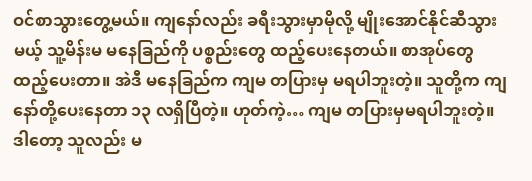ဝင်စာသွားတွေ့မယ်။ ကျနော်လည်း ခရီးသွားမှာမိုလို့ မျိုးအောင်နိုင်ဆီသွားမယ့် သူ့မိန်းမ မနေခြည်ကို ပစ္စည်းတွေ ထည့်ပေးနေတယ်။ စာအုပ်တွေ ထည့်ပေးတာ။ အဲဒီ မနေခြည်က ကျမ တပြားမှ မရပါဘူးတဲ့။ သူတို့က ကျနော်တို့ပေးနေတာ ၁၃ လရှိပြီတဲ့။ ဟုတ်ကဲ့… ကျမ တပြားမှမရပါဘူးတဲ့။ ဒါတော့ သူလည်း မ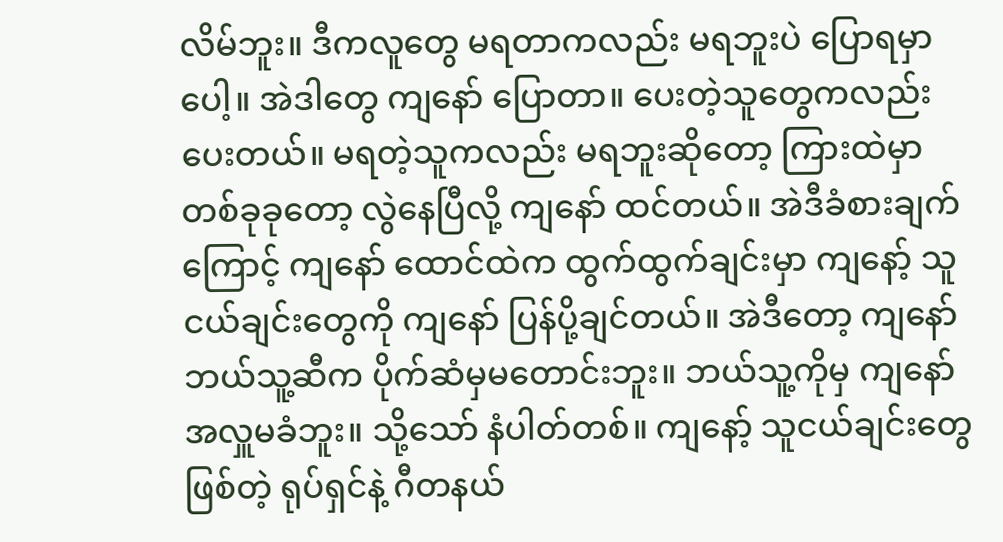လိမ်ဘူး။ ဒီကလူတွေ မရတာကလည်း မရဘူးပဲ ပြောရမှာပေါ့။ အဲဒါတွေ ကျနော် ပြောတာ။ ပေးတဲ့သူတွေကလည်း ပေးတယ်။ မရတဲ့သူကလည်း မရဘူးဆိုတော့ ကြားထဲမှာ တစ်ခုခုတော့ လွဲနေပြီလို့ ကျနော် ထင်တယ်။ အဲဒီခံစားချက်ကြောင့် ကျနော် ထောင်ထဲက ထွက်ထွက်ချင်းမှာ ကျနော့် သူငယ်ချင်းတွေကို ကျနော် ပြန်ပို့ချင်တယ်။ အဲဒီတော့ ကျနော် ဘယ်သူ့ဆီက ပိုက်ဆံမှမတောင်းဘူး။ ဘယ်သူ့ကိုမှ ကျနော် အလှူမခံဘူး။ သို့သော် နံပါတ်တစ်။ ကျနော့် သူငယ်ချင်းတွေဖြစ်တဲ့ ရုပ်ရှင်နဲ့ ဂီတနယ်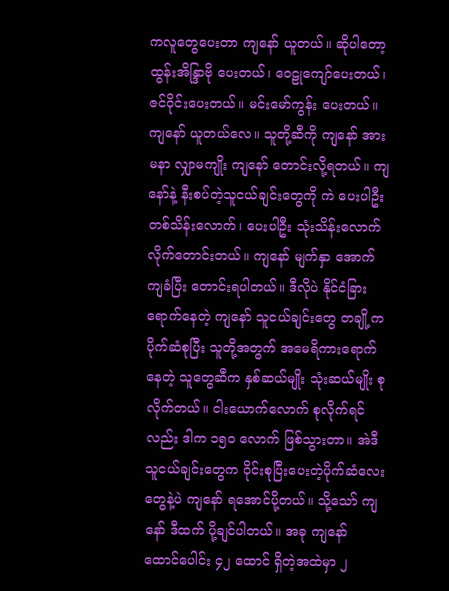ကလူတွေပေးတာ ကျနော် ယူတယ်။ ဆိုပါတော့ ထွန်းအိန္ဒြာဗို ပေးတယ်၊ ဝေဠုကျော်ပေးတယ်၊ ဇင်ဝိုင်းပေးတယ်။ မင်းမော်ကွန်း ပေးတယ်။ ကျနော် ယူတယ်လေ။ သူတို့ဆီကို ကျနော် အားမနာ လျှာမကျိုး ကျနော် တောင်းလို့ရတယ်။ ကျနော်နဲ့ နီးစပ်တဲ့သူငယ်ချင်းတွေကို ကဲ ပေးပါဦး တစ်သိန်းလောက်၊ ပေးပါဦး သုံးသိန်းလောက် လိုက်တောင်းတယ်။ ကျနော် မျက်နှာ အောက်ကျခံပြီး တောင်းရပါတယ်။ ဒီလိုပဲ နိုင်ငံခြားရောက်နေတဲ့ ကျနော် သူငယ်ချင်းတွေ တချို့က ပိုက်ဆံစုပြီး သူတို့အတွက် အမေရိကားရောက်နေတဲ့ သူတွေဆီက နှစ်ဆယ်မျိုး သုံးဆယ်မျိုး စုလိုက်တယ်။ ငါးယောက်လောက် စုလိုက်ရင်လည်း ဒါက ၁၅၀ လောက် ဖြစ်သွားတာ။ အဲဒီသူငယ်ချင်းတွေက ဝိုင်းစုပြီးပေးတဲ့ပိုက်ဆံလေးတွေနဲ့ပဲ ကျနော် ရအောင်ပို့တယ်။ သို့သော် ကျနော် ဒီထက် ပို့ချင်ပါတယ်။ အခု ကျနော် ထောင်ပေါင်း ၄၂ ထောင် ရှိတဲ့အထဲမှာ ၂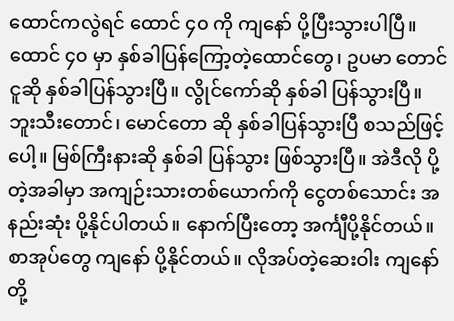ထောင်ကလွဲရင် ထောင် ၄၀ ကို ကျနော် ပို့ပြီးသွားပါပြီ။ ထောင် ၄၀ မှာ နှစ်ခါပြန်ကြော့တဲ့ထောင်တွေ၊ ဥပမာ တောင်ငူဆို နှစ်ခါပြန်သွားပြီ။ လွိုင်ကော်ဆို နှစ်ခါ ပြန်သွားပြီ။ ဘူးသီးတောင်၊ မောင်တော ဆို နှစ်ခါပြန်သွားပြီ စသည်ဖြင့်ပေါ့။ မြစ်ကြီးနားဆို နှစ်ခါ ပြန်သွား ဖြစ်သွားပြီ။ အဲဒီလို ပို့တဲ့အခါမှာ အကျဉ်းသားတစ်ယောက်ကို ငွေတစ်သောင်း အနည်းဆုံး ပို့နိုင်ပါတယ်။ နောက်ပြီးတော့ အင်္ကျီပို့နိုင်တယ်။ စာအုပ်တွေ ကျနော် ပို့နိုင်တယ်။ လိုအပ်တဲ့ဆေးဝါး ကျနော်တို့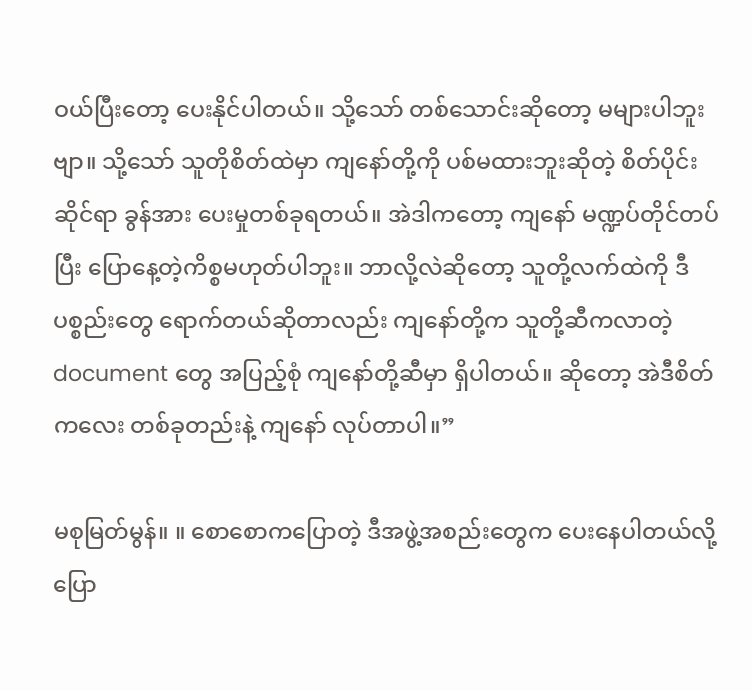ဝယ်ပြီးတော့ ပေးနိုင်ပါတယ်။ သို့သော် တစ်သောင်းဆိုတော့ မများပါဘူးဗျာ။ သို့သော် သူတိုစိတ်ထဲမှာ ကျနော်တို့ကို ပစ်မထားဘူးဆိုတဲ့ စိတ်ပိုင်းဆိုင်ရာ ခွန်အား ပေးမှုတစ်ခုရတယ်။ အဲဒါကတော့ ကျနော် မဏ္ဍပ်တိုင်တပ်ပြီး ပြောနေ့တဲ့ကိစ္စမဟုတ်ပါဘူး။ ဘာလို့လဲဆိုတော့ သူတို့လက်ထဲကို ဒီပစ္စည်းတွေ ရောက်တယ်ဆိုတာလည်း ကျနော်တို့က သူတို့ဆီကလာတဲ့ document တွေ အပြည့်စုံ ကျနော်တို့ဆီမှာ ရှိပါတယ်။ ဆိုတော့ အဲဒီစိတ်ကလေး တစ်ခုတည်းနဲ့ ကျနော် လုပ်တာပါ။”

မစုမြတ်မွန်။ ။ စောစောကပြောတဲ့ ဒီအဖွဲ့အစည်းတွေက ပေးနေပါတယ်လို့ ပြော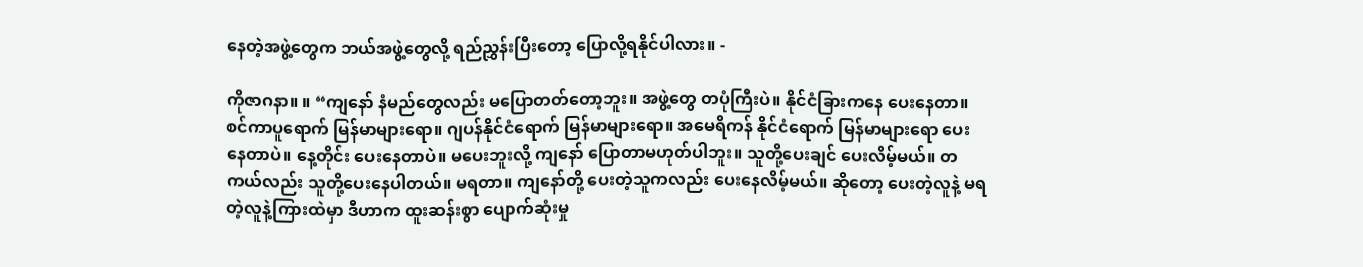နေတဲ့အဖွဲ့တွေက ဘယ်အဖွဲ့တွေလို့ ရည်ညွှန်းပြီးတော့ ပြောလို့ရနိုင်ပါလား။ -

ကိုဇာဂနာ။ ။ “ကျနော် နံမည်တွေလည်း မပြောတတ်တော့ဘူး။ အဖွဲ့တွေ တပုံကြီးပဲ။ နိုင်ငံခြားကနေ ပေးနေတာ။ စင်ကာပူရောက် မြန်မာများရော။ ဂျပန်နိုင်ငံရောက် မြန်မာများရော။ အမေရိကန် နိုင်ငံရောက် မြန်မာများရော ပေးနေတာပဲ။ နေ့တိုင်း ပေးနေတာပဲ။ မပေးဘူးလို့ ကျနော် ပြောတာမဟုတ်ပါဘူး။ သူတို့ပေးချင် ပေးလိမ့်မယ်။ တကယ်လည်း သူတို့ပေးနေပါတယ်။ မရတာ။ ကျနော်တို့ ပေးတဲ့သူကလည်း ပေးနေလိမ့်မယ်။ ဆိုတော့ ပေးတဲ့လူနဲ့ မရတဲ့လူနဲ့ကြားထဲမှာ ဒီဟာက ထူးဆန်းစွာ ပျောက်ဆုံးမှု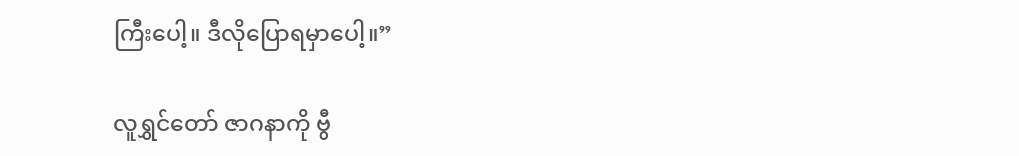ကြီးပေါ့။ ဒီလိုပြောရမှာပေါ့။”

လူရွှင်တော် ဇာဂနာကို ဗွီ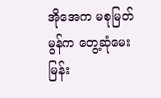အိုအေက မစုမြတ်မွန်က တွေ့ဆုံမေးမြန်း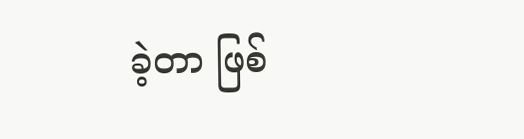ခဲ့တာ ဖြစ်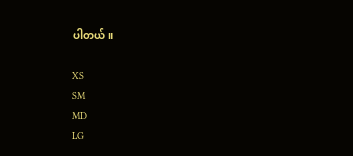ပါတယ်။

XS
SM
MD
LG